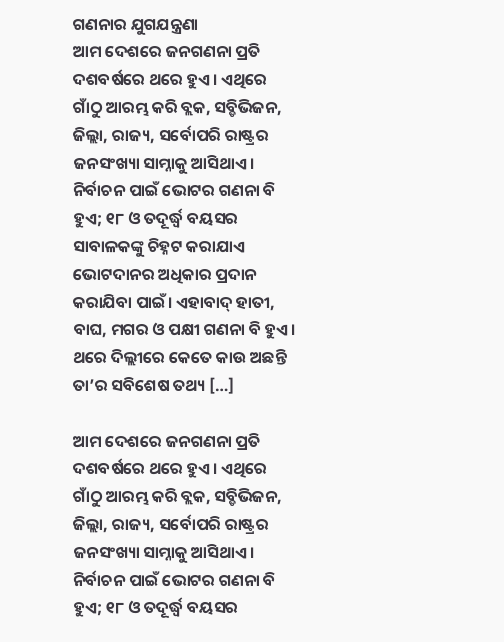ଗଣନାର ଯୁଗଯନ୍ତ୍ରଣା
ଆମ ଦେଶରେ ଜନଗଣନା ପ୍ରତି ଦଶବର୍ଷରେ ଥରେ ହୁଏ। ଏଥିରେ ଗାଁଠୁ ଆରମ୍ଭ କରି ବ୍ଲକ, ସବ୍ଡିଭିଜନ, ଜିଲ୍ଲା, ରାଜ୍ୟ, ସର୍ବୋପରି ରାଷ୍ଟ୍ରର ଜନସଂଖ୍ୟା ସାମ୍ନାକୁ ଆସିଥାଏ। ନିର୍ବାଚନ ପାଇଁ ଭୋଟର ଗଣନା ବି ହୁଏ; ୧୮ ଓ ତଦୂର୍ଦ୍ଧ୍ବ ବୟସର ସାବାଳକଙ୍କୁ ଚିହ୍ନଟ କରାଯାଏ ଭୋଟଦାନର ଅଧିକାର ପ୍ରଦାନ କରାଯିବା ପାଇଁ। ଏହାବାଦ୍ ହାତୀ, ବାଘ, ମଗର ଓ ପକ୍ଷୀ ଗଣନା ବି ହୁଏ। ଥରେ ଦିଲ୍ଲୀରେ କେତେ କାଉ ଅଛନ୍ତି ତା’ର ସବିଶେଷ ତଥ୍ୟ […]

ଆମ ଦେଶରେ ଜନଗଣନା ପ୍ରତି ଦଶବର୍ଷରେ ଥରେ ହୁଏ। ଏଥିରେ ଗାଁଠୁ ଆରମ୍ଭ କରି ବ୍ଲକ, ସବ୍ଡିଭିଜନ, ଜିଲ୍ଲା, ରାଜ୍ୟ, ସର୍ବୋପରି ରାଷ୍ଟ୍ରର ଜନସଂଖ୍ୟା ସାମ୍ନାକୁ ଆସିଥାଏ। ନିର୍ବାଚନ ପାଇଁ ଭୋଟର ଗଣନା ବି ହୁଏ; ୧୮ ଓ ତଦୂର୍ଦ୍ଧ୍ବ ବୟସର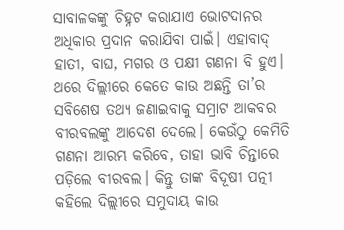ସାବାଳକଙ୍କୁ ଚିହ୍ନଟ କରାଯାଏ ଭୋଟଦାନର ଅଧିକାର ପ୍ରଦାନ କରାଯିବା ପାଇଁ। ଏହାବାଦ୍ ହାତୀ, ବାଘ, ମଗର ଓ ପକ୍ଷୀ ଗଣନା ବି ହୁଏ। ଥରେ ଦିଲ୍ଲୀରେ କେତେ କାଉ ଅଛନ୍ତି ତା’ର ସବିଶେଷ ତଥ୍ୟ ଜଣାଇବାକୁ ସମ୍ରାଟ ଆକବର ବୀରବଲଙ୍କୁ ଆଦେଶ ଦେଲେ। କେଉଁଠୁ କେମିତି ଗଣନା ଆରମ୍ଭ କରିବେ, ତାହା ଭାବି ଚିନ୍ତାରେ ପଡ଼ିଲେ ବୀରବଲ। କିନ୍ତୁ ତାଙ୍କ ବିଦୂଷୀ ପତ୍ନୀ କହିଲେ ଦିଲ୍ଲୀରେ ସମୁଦାୟ କାଉ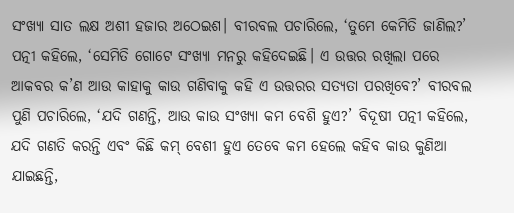ସଂଖ୍ୟା ସାତ ଲକ୍ଷ ଅଶୀ ହଜାର ଅଠେଇଶ। ବୀରବଲ ପଚାରିଲେ, ‘ତୁମେ କେମିତି ଜାଣିଲ?’ ପତ୍ନୀ କହିଲେ, ‘ସେମିତି ଗୋଟେ ସଂଖ୍ୟା ମନରୁ କହିଦେଇଛି। ଏ ଉତ୍ତର ରଖିଲା ପରେ ଆକବର କ’ଣ ଆଉ କାହାକୁ କାଉ ଗଣିବାକୁ କହି ଏ ଉତ୍ତରର ସତ୍ୟତା ପରଖିବେ?’ ବୀରବଲ ପୁଣି ପଚାରିଲେ, ‘ଯଦି ଗଣନ୍ତି, ଆଉ କାଉ ସଂଖ୍ୟା କମ ବେଶି ହୁଏ?’ ବିଦୂଷୀ ପତ୍ନୀ କହିଲେ, ଯଦି ଗଣତି କରନ୍ତି ଏବଂ କିଛି କମ୍ ବେଶୀ ହୁଏ ତେବେ କମ ହେଲେ କହିବ କାଉ କୁଣିଆ ଯାଇଛନ୍ତି,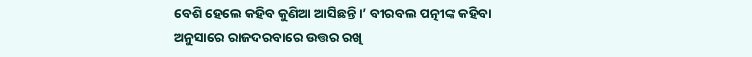ବେଶି ହେଲେ କହିବ କୁଣିଆ ଆସିଛନ୍ତି।’ ବୀରବଲ ପତ୍ନୀଙ୍କ କହିବା ଅନୁସାରେ ରାଜଦରବାରେ ଉତ୍ତର ରଖି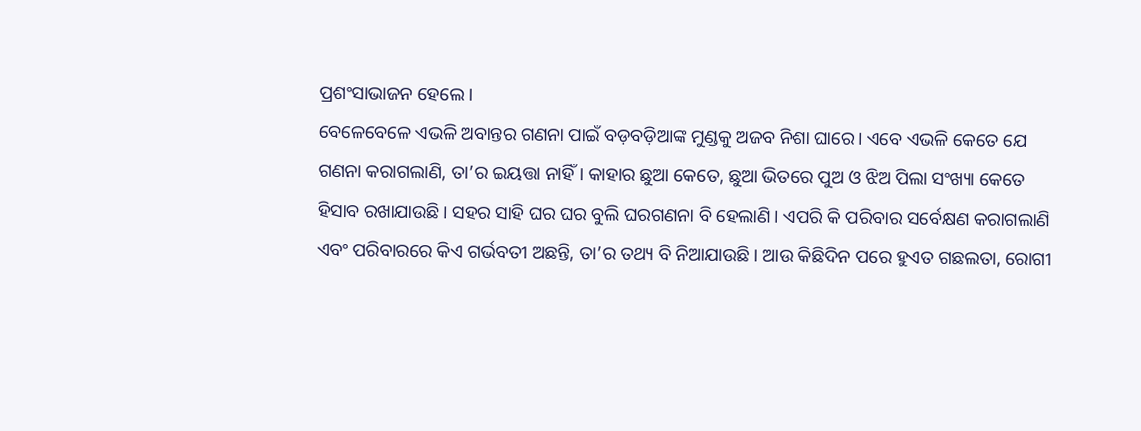ପ୍ରଶଂସାଭାଜନ ହେଲେ।
ବେଳେବେଳେ ଏଭଳି ଅବାନ୍ତର ଗଣନା ପାଇଁ ବଡ଼ବଡ଼ିଆଙ୍କ ମୁଣ୍ଡକୁ ଅଜବ ନିଶା ଘାରେ। ଏବେ ଏଭଳି କେତେ ଯେ ଗଣନା କରାଗଲାଣି, ତା’ର ଇୟତ୍ତା ନାହିଁ। କାହାର ଛୁଆ କେତେ, ଛୁଆ ଭିତରେ ପୁଅ ଓ ଝିଅ ପିଲା ସଂଖ୍ୟା କେତେ ହିସାବ ରଖାଯାଉଛି। ସହର ସାହି ଘର ଘର ବୁଲି ଘରଗଣନା ବି ହେଲାଣି। ଏପରି କି ପରିବାର ସର୍ବେକ୍ଷଣ କରାଗଲାଣି ଏବଂ ପରିବାରରେ କିଏ ଗର୍ଭବତୀ ଅଛନ୍ତି, ତା’ର ତଥ୍ୟ ବି ନିଆଯାଉଛି। ଆଉ କିଛିଦିନ ପରେ ହୁଏତ ଗଛଲତା, ରୋଗୀ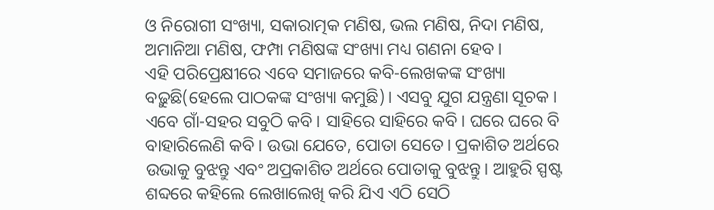ଓ ନିରୋଗୀ ସଂଖ୍ୟା, ସକାରାତ୍ମକ ମଣିଷ, ଭଲ ମଣିଷ, ନିଦା ମଣିଷ, ଅମାନିଆ ମଣିଷ, ଫମ୍ପା ମଣିଷଙ୍କ ସଂଖ୍ୟା ମଧ୍ୟ ଗଣନା ହେବ।
ଏହି ପରିପ୍ରେକ୍ଷୀରେ ଏବେ ସମାଜରେ କବି-ଲେଖକଙ୍କ ସଂଖ୍ୟା ବଢ଼ୁଛି(ହେଲେ ପାଠକଙ୍କ ସଂଖ୍ୟା କମୁଛି)। ଏସବୁ ଯୁଗ ଯନ୍ତ୍ରଣା ସୂଚକ। ଏବେ ଗାଁ-ସହର ସବୁଠି କବି। ସାହିରେ ସାହିରେ କବି। ଘରେ ଘରେ ବି ବାହାରିଲେଣି କବି। ଉଭା ଯେତେ, ପୋତା ସେତେ। ପ୍ରକାଶିତ ଅର୍ଥରେ ଉଭାକୁ ବୁଝନ୍ତୁ ଏବଂ ଅପ୍ରକାଶିତ ଅର୍ଥରେ ପୋତାକୁ ବୁଝନ୍ତୁ। ଆହୁରି ସ୍ପଷ୍ଟ ଶବ୍ଦରେ କହିଲେ ଲେଖାଲେଖି କରି ଯିଏ ଏଠି ସେଠି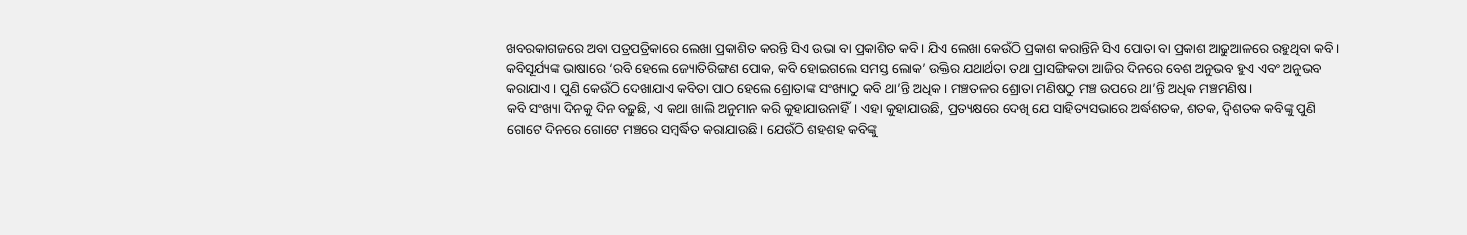ଖବରକାଗଜରେ ଅବା ପତ୍ରପତ୍ରିକାରେ ଲେଖା ପ୍ରକାଶିତ କରନ୍ତି ସିଏ ଉଭା ବା ପ୍ରକାଶିତ କବି। ଯିଏ ଲେଖା କେଉଁଠି ପ୍ରକାଶ କରାନ୍ତିନି ସିଏ ପୋତା ବା ପ୍ରକାଶ ଆଢୁଆଳରେ ରହୁଥିବା କବି। କବିସୂର୍ଯ୍ୟଙ୍କ ଭାଷାରେ ‘ରବି ହେଲେ ଜ୍ୟୋତିରିଙ୍ଗଣ ପୋକ, କବି ହୋଇଗଲେ ସମସ୍ତ ଲୋକ’ ଉକ୍ତିର ଯଥାର୍ଥତା ତଥା ପ୍ରାସଙ୍ଗିକତା ଆଜିର ଦିନରେ ବେଶ ଅନୁଭବ ହୁଏ ଏବଂ ଅନୁଭବ କରାଯାଏ। ପୁଣି କେଉଁଠି ଦେଖାଯାଏ କବିତା ପାଠ ହେଲେ ଶ୍ରୋତାଙ୍କ ସଂଖ୍ୟାଠୁ କବି ଥା’ନ୍ତି ଅଧିକ। ମଞ୍ଚତଳର ଶ୍ରୋତା ମଣିଷଠୁ ମଞ୍ଚ ଉପରେ ଥା’ନ୍ତି ଅଧିକ ମଞ୍ଚମଣିଷ।
କବି ସଂଖ୍ୟା ଦିନକୁ ଦିନ ବଢ଼ୁଛି, ଏ କଥା ଖାଲି ଅନୁମାନ କରି କୁହାଯାଉନାହିଁ। ଏହା କୁହାଯାଉଛି, ପ୍ରତ୍ୟକ୍ଷରେ ଦେଖି ଯେ ସାହିତ୍ୟସଭାରେ ଅର୍ଦ୍ଧଶତକ, ଶତକ, ଦ୍ୱିଶତକ କବିଙ୍କୁ ପୁଣି ଗୋଟେ ଦିନରେ ଗୋଟେ ମଞ୍ଚରେ ସମ୍ୱର୍ଦ୍ଧିତ କରାଯାଉଛି। ଯେଉଁଠି ଶହଶହ କବିଙ୍କୁ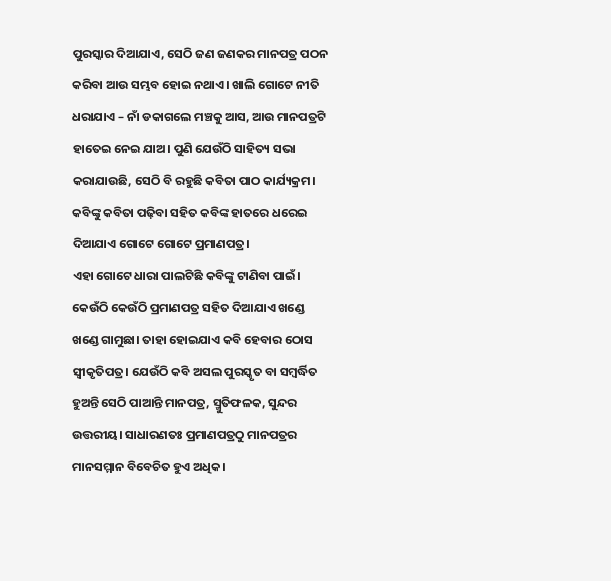ପୁରସ୍କାର ଦିଆଯାଏ, ସେଠି ଜଣ ଜଣକର ମାନପତ୍ର ପଠନ କରିବା ଆଉ ସମ୍ଭବ ହୋଇ ନଥାଏ। ଖାଲି ଗୋଟେ ନୀତି ଧରାଯାଏ – ନାଁ ଡକାଗଲେ ମଞ୍ଚକୁ ଆସ, ଆଉ ମାନପତ୍ରଟି ହାତେଇ ନେଇ ଯାଅ। ପୁଣି ଯେଉଁଠି ସାହିତ୍ୟ ସଭା କରାଯାଉଛି, ସେଠି ବି ରହୁଛି କବିତା ପାଠ କାର୍ଯ୍ୟକ୍ରମ। କବିଙ୍କୁ କବିତା ପଢ଼ିବା ସହିତ କବିଙ୍କ ହାତରେ ଧରେଇ ଦିଆଯାଏ ଗୋଟେ ଗୋଟେ ପ୍ରମାଣପତ୍ର।
ଏହା ଗୋଟେ ଧାରା ପାଲଟିଛି କବିଙ୍କୁ ଟାଣିବା ପାଇଁ। କେଉଁଠି କେଉଁଠି ପ୍ରମାଣପତ୍ର ସହିତ ଦିଆଯାଏ ଖଣ୍ଡେ ଖଣ୍ଡେ ଗାମୁଛା। ତାହା ହୋଇଯାଏ କବି ହେବାର ଠୋସ ସ୍ୱୀକୃତିପତ୍ର। ଯେଉଁଠି କବି ଅସଲ ପୁରସ୍କୃତ ବା ସମ୍ୱର୍ଦ୍ଧିତ ହୁଅନ୍ତି ସେଠି ପାଆନ୍ତି ମାନପତ୍ର, ସ୍ମୁତିଫଳକ, ସୁନ୍ଦର ଉତ୍ତରୀୟ। ସାଧାରଣତଃ ପ୍ରମାଣପତ୍ରଠୁ ମାନପତ୍ରର ମାନସମ୍ମାନ ବିବେଚିତ ହୁଏ ଅଧିକ।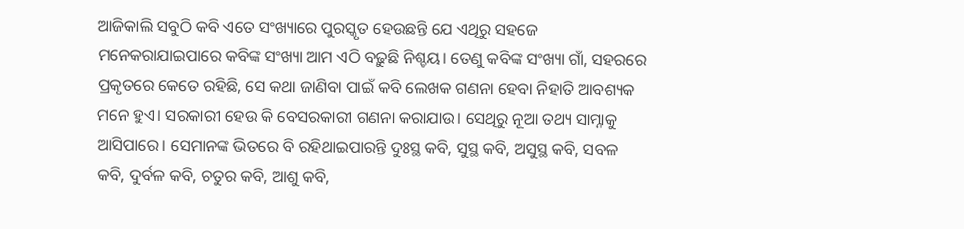ଆଜିକାଲି ସବୁଠି କବି ଏତେ ସଂଖ୍ୟାରେ ପୁରସ୍କୃତ ହେଉଛନ୍ତି ଯେ ଏଥିରୁ ସହଜେ ମନେକରାଯାଇପାରେ କବିଙ୍କ ସଂଖ୍ୟା ଆମ ଏଠି ବଢ଼ୁଛି ନିଶ୍ଚୟ। ତେଣୁ କବିଙ୍କ ସଂଖ୍ୟା ଗାଁ, ସହରରେ ପ୍ରକୃତରେ କେତେ ରହିଛି, ସେ କଥା ଜାଣିବା ପାଇଁ କବି ଲେଖକ ଗଣନା ହେବା ନିହାତି ଆବଶ୍ୟକ ମନେ ହୁଏ। ସରକାରୀ ହେଉ କି ବେସରକାରୀ ଗଣନା କରାଯାଉ। ସେଥିରୁ ନୂଆ ତଥ୍ୟ ସାମ୍ନାକୁ ଆସିପାରେ। ସେମାନଙ୍କ ଭିତରେ ବି ରହିଥାଇପାରନ୍ତି ଦୁଃସ୍ଥ କବି, ସୁସ୍ଥ କବି, ଅସୁସ୍ଥ କବି, ସବଳ କବି, ଦୁର୍ବଳ କବି, ଚତୁର କବି, ଆଶୁ କବି,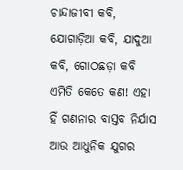ଚାନ୍ଦାଜୀବୀ କବି, ଯୋଗାଡ଼ିଆ କବି, ଯାଦୁଆ କବି, ଗୋଠଛଡ଼ା କବି ଏମିତି କେତେ କଣ! ଏହା ହିଁ ଗଣନାର ବାସ୍ତବ ନିର୍ଯାସ ଆଉ ଆଧୁନିକ ଯୁଗର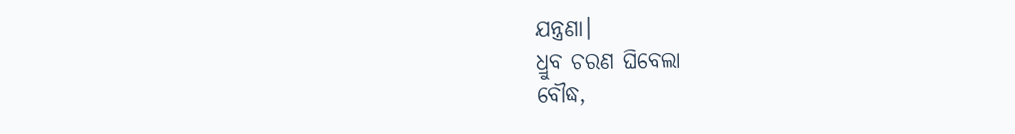ଯନ୍ତ୍ରଣା।
ଧ୍ରୁବ ଚରଣ ଘିବେଲା
ବୌଦ୍ଧ,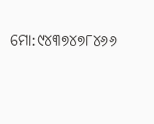ମୋ:୯୪୩୭୪୭୮୪୬୬